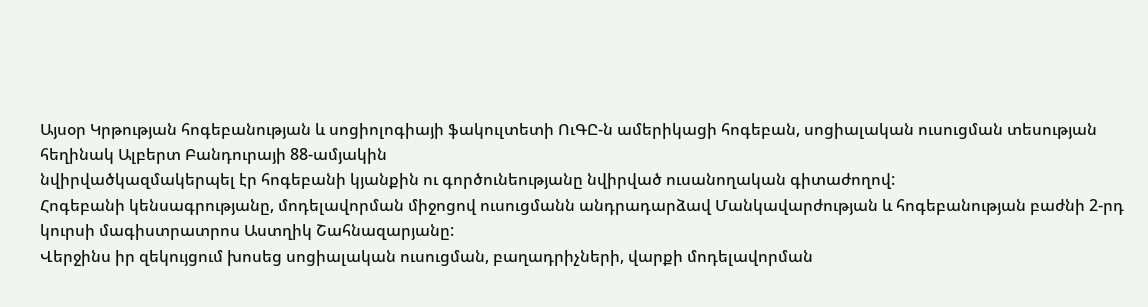Այսօր Կրթության հոգեբանության և սոցիոլոգիայի ֆակուլտետի ՈւԳԸ-ն ամերիկացի հոգեբան, սոցիալական ուսուցման տեսության հեղինակ Ալբերտ Բանդուրայի 88-ամյակին
նվիրվածկազմակերպել էր հոգեբանի կյանքին ու գործունեությանը նվիրված ուսանողական գիտաժողով:
Հոգեբանի կենսագրությանը, մոդելավորման միջոցով ուսուցմանն անդրադարձավ Մանկավարժության և հոգեբանության բաժնի 2-րդ կուրսի մագիստրատրոս Աստղիկ Շահնազարյանը:
Վերջինս իր զեկույցում խոսեց սոցիալական ուսուցման, բաղադրիչների, վարքի մոդելավորման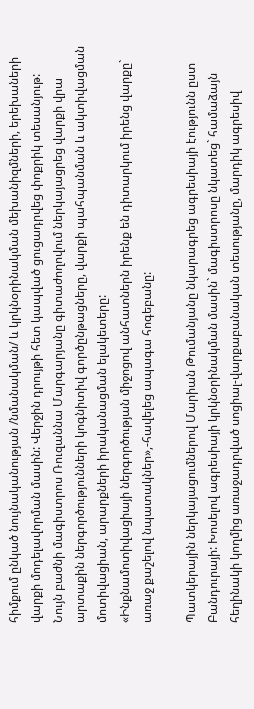հիմքում ընկած նույնականության /նմանակման/ և կրկնօրինակման մեխանիզմների, երեխաների վարքի մոդելավորման մասին: Վերջին դրույթի հետ կապված ցուցադրվեց փոքրիկ տեսանյութ:
Նույն բաժնի մագիստրոս Ռուզաննա Մարգարյանը գիտաժողովում ներկայացրեց վարքի վրա արտաքին ներգործությունների կոգնիտիվ գործընթացները, վարքի պահպանման և ակտիվացման մոտիվացիան, արարքների իրականացման ելակետերը:
«Ինքնամոտիվացիայի ներգործության միջոցով անհատներն իրենք են դիտարկում իրենց վարքը` առաջ քաշելով նպատակներ»,-հավելեց ապագա հոգեբանը:

Պատկերային ներկայացումներով Մարիան Թումանյանը նկարագրեց ագրեսիայի էությունն ըստ Բանդուրայի: Խոսելով ագրեսիայի կրկնօրինակման մասին` մագիստրոսը նկատեց` համաձայն հեղինակի կողմից առաջադրված սոցիալ-վարքաբանական տեսությանը, մարդիկ ագրեսիվ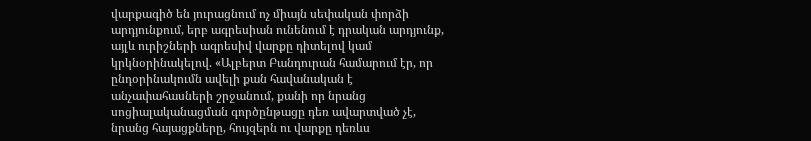վարքագիծ են յուրացնում ոչ միայն սեփական փորձի արդյունքում, երբ ագրեսիան ունենում է դրական արդյունք, այլև ուրիշների ագրեսիվ վարքը դիտելով կամ կրկնօրինակելով. «Ալբերտ Բանդուրան համարում էր, որ ընդօրինակումն ավելի քան հավանական է անչափահասների շրջանում, քանի որ նրանց սոցիալականացման գործընթացը դեռ ավարտված չէ, նրանց հայացքները, հույզերն ու վարքը դեռևս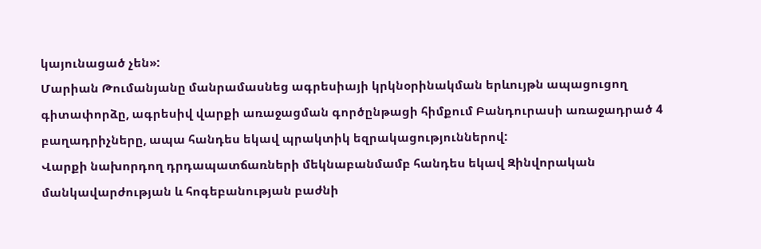կայունացած չեն»:
Մարիան Թումանյանը մանրամասնեց ագրեսիայի կրկնօրինակման երևույթն ապացուցող գիտափորձը, ագրեսիվ վարքի առաջացման գործընթացի հիմքում Բանդուրասի առաջադրած 4 բաղադրիչները, ապա հանդես եկավ պրակտիկ եզրակացություններով:
Վարքի նախորդող դրդապատճառների մեկնաբանմամբ հանդես եկավ Զինվորական մանկավարժության և հոգեբանության բաժնի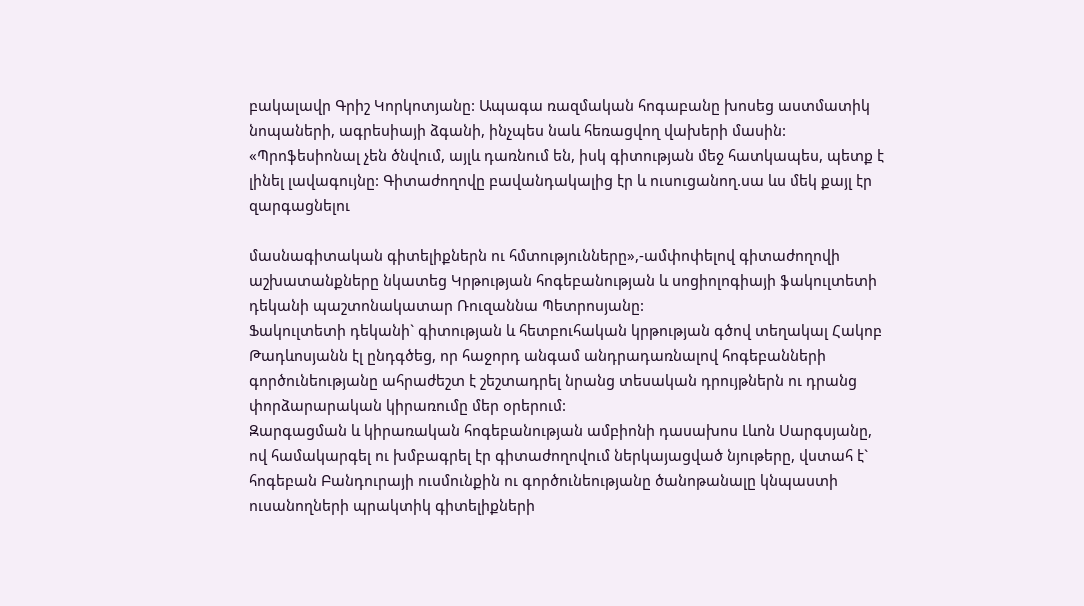բակալավր Գրիշ Կորկոտյանը: Ապագա ռազմական հոգաբանը խոսեց աստմատիկ նոպաների, ագրեսիայի ձգանի, ինչպես նաև հեռացվող վախերի մասին:
«Պրոֆեսիոնալ չեն ծնվում, այլև դառնում են, իսկ գիտության մեջ հատկապես, պետք է լինել լավագույնը: Գիտաժողովը բավանդակալից էր և ուսուցանող.սա ևս մեկ քայլ էր զարգացնելու

մասնագիտական գիտելիքներն ու հմտությունները»,-ամփոփելով գիտաժողովի աշխատանքները նկատեց Կրթության հոգեբանության և սոցիոլոգիայի ֆակուլտետի դեկանի պաշտոնակատար Ռուզաննա Պետրոսյանը:
Ֆակուլտետի դեկանի` գիտության և հետբուհական կրթության գծով տեղակալ Հակոբ Թադևոսյանն էլ ընդգծեց, որ հաջորդ անգամ անդրադառնալով հոգեբանների գործունեությանը ահրաժեշտ է շեշտադրել նրանց տեսական դրույթներն ու դրանց փորձարարական կիրառումը մեր օրերում:
Զարգացման և կիրառական հոգեբանության ամբիոնի դասախոս Լևոն Սարգսյանը, ով համակարգել ու խմբագրել էր գիտաժողովում ներկայացված նյութերը, վստահ է` հոգեբան Բանդուրայի ուսմունքին ու գործունեությանը ծանոթանալը կնպաստի ուսանողների պրակտիկ գիտելիքների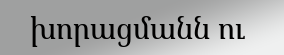խորացմանն ու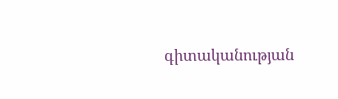գիտականության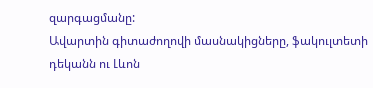զարգացմանը:
Ավարտին գիտաժողովի մասնակիցները, ֆակուլտետի դեկանն ու Լևոն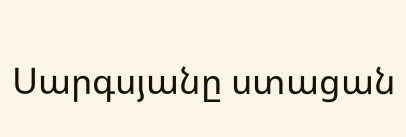Սարգսյանը ստացան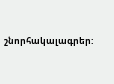շնորհակալագրեր: